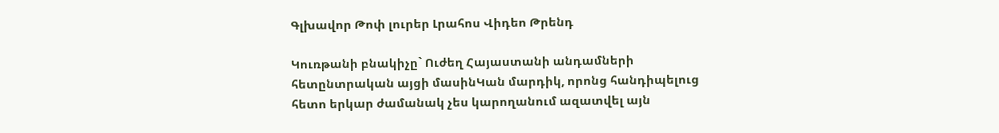Գլխավոր Թոփ լուրեր Լրահոս Վիդեո Թրենդ

Կուռթանի բնակիչը` Ուժեղ Հայաստանի անդամների հետընտրական այցի մասինԿան մարդիկ, որոնց հանդիպելուց հետո երկար ժամանակ չես կարողանում ազատվել այն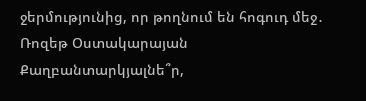ջերմությունից, որ թողնում են հոգուդ մեջ․ Ռոզեթ Օստակարայան Քաղբանտարկյալնե՞ր,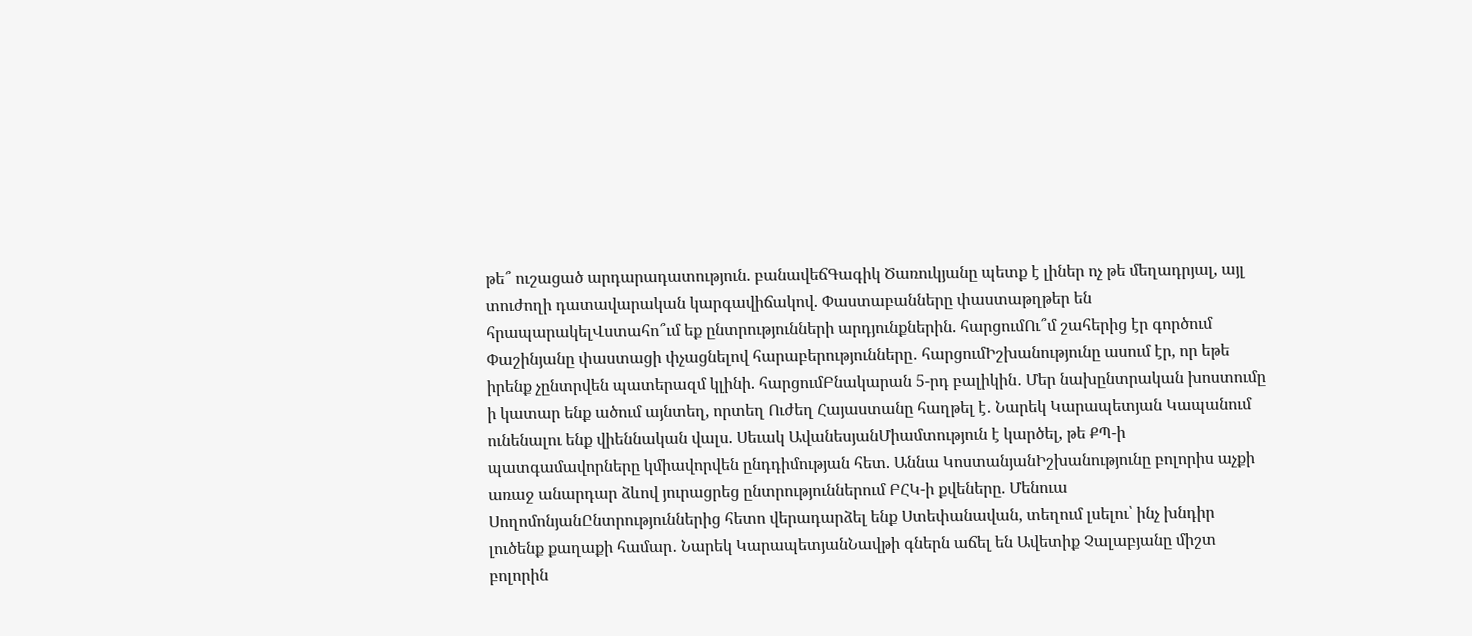թե՞ ուշացած արդարադատություն. բանավեճԳագիկ Ծառուկյանը պետք է լիներ ոչ թե մեղադրյալ, այլ տուժողի դատավարական կարգավիճակով. Փաստաբանները փաստաթղթեր են հրապարակելՎստահո՞ւմ եք ընտրությունների արդյունքներին. հարցումՈւ՞մ շահերից էր գործում Փաշինյանը փաստացի փչացնելով հարաբերությունները․ հարցումԻշխանությունը ասում էր, որ եթե իրենք չընտրվեն պատերազմ կլինի. հարցումԲնակարան 5-րդ բալիկին․ Մեր նախընտրական խոստումը ի կատար ենք ածում այնտեղ, որտեղ Ուժեղ Հայաստանը հաղթել է․ Նարեկ Կարապետյան Կապանում ունենալու ենք վիեննական վալս. Սեւակ ԱվանեսյանՄիամտություն է կարծել, թե ՔՊ-ի պատգամավորները կմիավորվեն ընդդիմության հետ. Աննա ԿոստանյանԻշխանությունը բոլորիս աչքի առաջ անարդար ձևով յուրացրեց ընտրություններում ԲՀԿ-ի քվեները. Մենուա ՍողոմոնյանԸնտրություններից հետո վերադարձել ենք Ստեփանավան, տեղում լսելու՝ ինչ խնդիր լուծենք քաղաքի համար․ Նարեկ ԿարապետյանՆավթի գներն աճել են Ավետիք Չալաբյանը միշտ բոլորին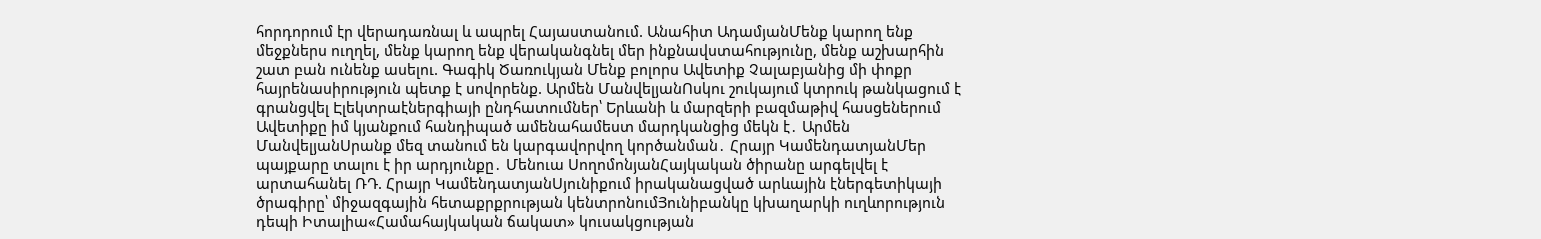հորդորում էր վերադառնալ և ապրել Հայաստանում. Անահիտ ԱդամյանՄենք կարող ենք մեջքներս ուղղել, մենք կարող ենք վերականգնել մեր ինքնավստահությունը, մենք աշխարհին շատ բան ունենք ասելու. Գագիկ Ծառուկյան Մենք բոլորս Ավետիք Չալաբյանից մի փոքր հայրենասիրություն պետք է սովորենք. Արմեն ՄանվելյանՈսկու շուկայում կտրուկ թանկացում է գրանցվել Էլեկտրաէներգիայի ընդհատումներ՝ Երևանի և մարզերի բազմաթիվ հասցեներում Ավետիքը իմ կյանքում հանդիպած ամենահամեստ մարդկանցից մեկն է․ Արմեն ՄանվելյանՍրանք մեզ տանում են կարգավորվող կործանման․ Հրայր ԿամենդատյանՄեր պայքարը տալու է իր արդյունքը․ Մենուա ՍողոմոնյանՀայկական ծիրանը արգելվել է արտահանել ՌԴ. Հրայր ԿամենդատյանՍյունիքում իրականացված արևային էներգետիկայի ծրագիրը՝ միջազգային հետաքրքրության կենտրոնումՅունիբանկը կխաղարկի ուղևորություն դեպի Իտալիա«Համահայկական ճակատ» կուսակցության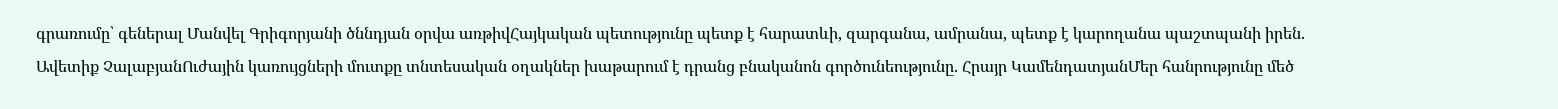գրառումը՝ գեներալ Մանվել Գրիգորյանի ծննդյան օրվա առթիվՀայկական պետությունը պետք է հարատևի, զարգանա, ամրանա, պետք է կարողանա պաշտպանի իրեն. Ավետիք ՉալաբյանՈւժային կառույցների մուտքը տնտեսական օղակներ խաթարում է դրանց բնականոն գործունեությունը. Հրայր ԿամենդատյանՄեր հանրությունը մեծ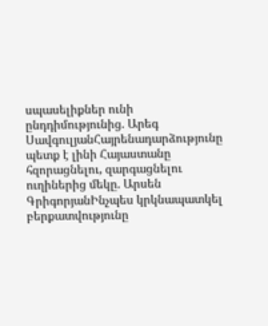սպասելիքներ ունի ընդդիմությունից. Արեգ ՍավգուլյանՀայրենադարձությունը պետք է լինի Հայաստանը հզորացնելու, զարգացնելու ուղիներից մեկը. Արսեն ԳրիգորյանԻնչպես կրկնապատկել բերքատվությունը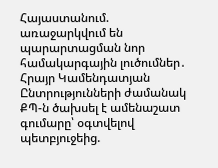Հայաստանում. առաջարկվում են պարարտացման նոր համակարգային լուծումներ․ Հրայր Կամենդատյան Ընտրությունների ժամանակ ՔՊ-ն ծախսել է ամենաշատ գումարը՝ օգտվելով պետբյուջեից.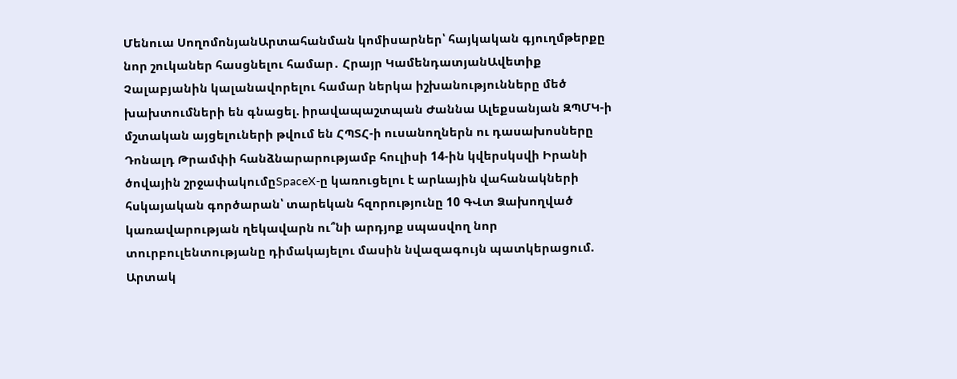Մենուա ՍողոմոնյանԱրտահանման կոմիսարներ՝ հայկական գյուղմթերքը նոր շուկաներ հասցնելու համար․ Հրայր ԿամենդատյանԱվետիք Չալաբյանին կալանավորելու համար ներկա իշխանությունները մեծ խախտումների են գնացել. իրավապաշտպան Ժաննա Ալեքսանյան ԶՊՄԿ-ի մշտական այցելուների թվում են ՀՊՏՀ-ի ուսանողներն ու դասախոսները Դոնալդ Թրամփի հանձնարարությամբ հուլիսի 14-ին կվերսկսվի Իրանի ծովային շրջափակումըSpaceX-ը կառուցելու է արևային վահանակների հսկայական գործարան՝ տարեկան հզորությունը 10 ԳՎտ Ձախողված կառավարության ղեկավարն ու՞նի արդյոք սպասվող նոր տուրբուլենտությանը դիմակայելու մասին նվազագույն պատկերացում. Արտակ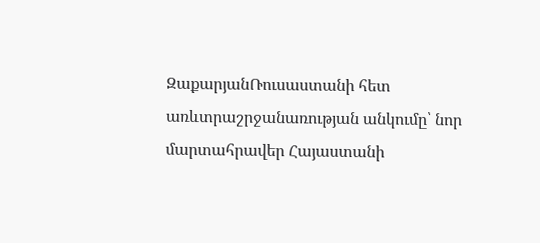ԶաքարյանՌուսաստանի հետ առևտրաշրջանառության անկումը՝ նոր մարտահրավեր Հայաստանի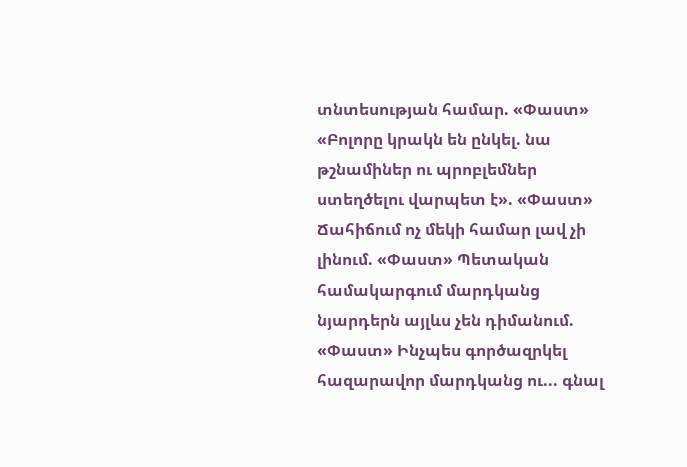տնտեսության համար. «Փաստ» «Բոլորը կրակն են ընկել. նա թշնամիներ ու պրոբլեմներ ստեղծելու վարպետ է». «Փաստ» Ճահիճում ոչ մեկի համար լավ չի լինում. «Փաստ» Պետական համակարգում մարդկանց նյարդերն այլևս չեն դիմանում. «Փաստ» Ինչպես գործազրկել հազարավոր մարդկանց ու... գնալ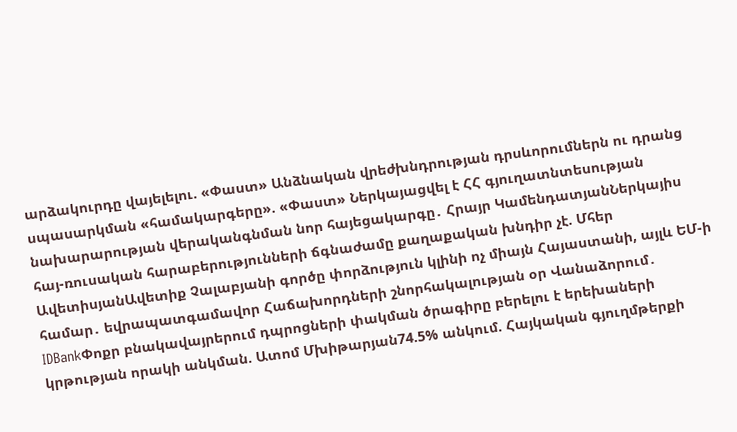արձակուրդը վայելելու. «Փաստ» Անձնական վրեժխնդրության դրսևորումներն ու դրանց սպասարկման «համակարգերը». «Փաստ» Ներկայացվել է ՀՀ գյուղատնտեսության նախարարության վերականգնման նոր հայեցակարգը․ Հրայր ԿամենդատյանՆերկայիս հայ-ռուսական հարաբերությունների ճգնաժամը քաղաքական խնդիր չէ. Մհեր ԱվետիսյանԱվետիք Չալաբյանի գործը փորձություն կլինի ոչ միայն Հայաստանի, այլև ԵՄ-ի համար․ եվրապատգամավոր Հաճախորդների շնորհակալության օր Վանաձորում․ IDBankՓոքր բնակավայրերում դպրոցների փակման ծրագիրը բերելու է երեխաների կրթության որակի անկման. Ատոմ Մխիթարյան74.5% անկում. Հայկական գյուղմթերքի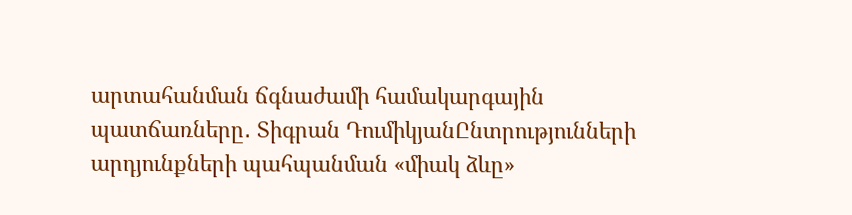արտահանման ճգնաժամի համակարգային պատճառները․ Տիգրան ԴումիկյանԸնտրությունների արդյունքների պահպանման «միակ ձևը»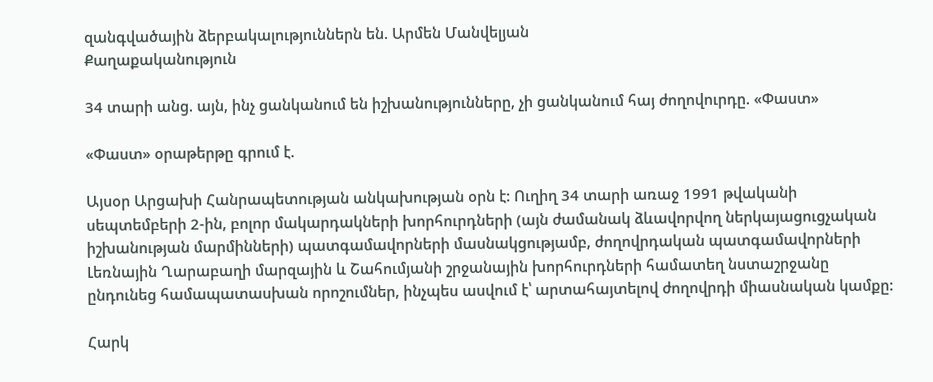զանգվածային ձերբակալություններն են. Արմեն Մանվելյան
Քաղաքականություն

34 տարի անց. այն, ինչ ցանկանում են իշխանությունները, չի ցանկանում հայ ժողովուրդը. «Փաստ»

«Փաստ» օրաթերթը գրում է.

Այսօր Արցախի Հանրապետության անկախության օրն է: Ուղիղ 34 տարի առաջ 1991 թվականի սեպտեմբերի 2-ին, բոլոր մակարդակների խորհուրդների (այն ժամանակ ձևավորվող ներկայացուցչական իշխանության մարմինների) պատգամավորների մասնակցությամբ, ժողովրդական պատգամավորների Լեռնային Ղարաբաղի մարզային և Շահումյանի շրջանային խորհուրդների համատեղ նստաշրջանը ընդունեց համապատասխան որոշումներ, ինչպես ասվում է՝ արտահայտելով ժողովրդի միասնական կամքը:

Հարկ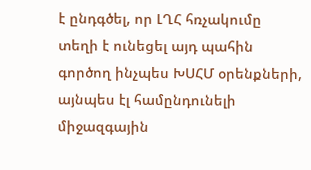է ընդգծել, որ ԼՂՀ հռչակումը տեղի է ունեցել այդ պահին գործող ինչպես ԽՍՀՄ օրենքների, այնպես էլ համընդունելի միջազգային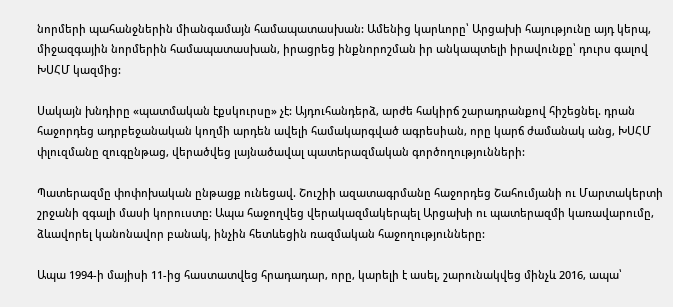նորմերի պահանջներին միանգամայն համապատասխան: Ամենից կարևորը՝ Արցախի հայությունը այդ կերպ, միջազգային նորմերին համապատասխան, իրացրեց ինքնորոշման իր անկապտելի իրավունքը՝ դուրս գալով ԽՍՀՄ կազմից:

Սակայն խնդիրը «պատմական էքսկուրսը» չէ: Այդուհանդերձ, արժե հակիրճ շարադրանքով հիշեցնել. դրան հաջորդեց ադրբեջանական կողմի արդեն ավելի համակարգված ագրեսիան, որը կարճ ժամանակ անց, ԽՍՀՄ փլուզմանը զուգընթաց, վերածվեց լայնածավալ պատերազմական գործողությունների:

Պատերազմը փոփոխական ընթացք ունեցավ. Շուշիի ազատագրմանը հաջորդեց Շահումյանի ու Մարտակերտի շրջանի զգալի մասի կորուստը: Ապա հաջողվեց վերակազմակերպել Արցախի ու պատերազմի կառավարումը, ձևավորել կանոնավոր բանակ, ինչին հետևեցին ռազմական հաջողությունները:

Ապա 1994-ի մայիսի 11-ից հաստատվեց հրադադար, որը, կարելի է ասել, շարունակվեց մինչև 2016, ապա՝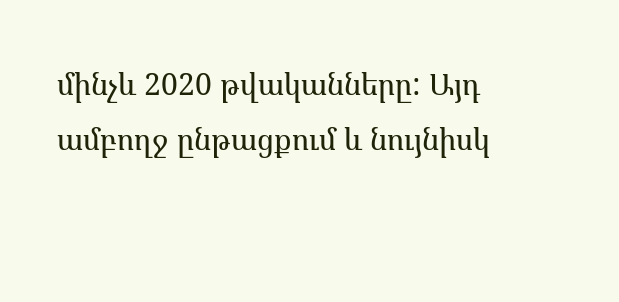մինչև 2020 թվականները: Այդ ամբողջ ընթացքում և նույնիսկ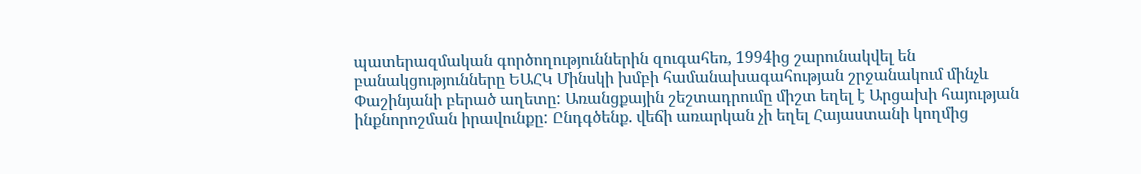պատերազմական գործողություններին զուգահեռ, 1994ից շարունակվել են բանակցությունները ԵԱՀԿ Մինսկի խմբի համանախագահության շրջանակում մինչև Փաշինյանի բերած աղետը: Առանցքային շեշտադրումը միշտ եղել է Արցախի հայության ինքնորոշման իրավունքը: Ընդգծենք. վեճի առարկան չի եղել Հայաստանի կողմից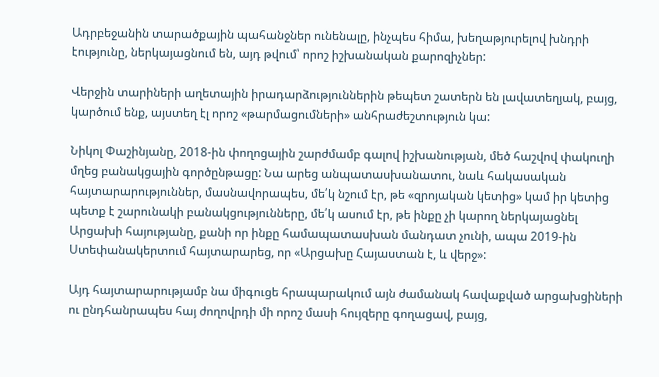Ադրբեջանին տարածքային պահանջներ ունենալը, ինչպես հիմա, խեղաթյուրելով խնդրի էությունը, ներկայացնում են, այդ թվում՝ որոշ իշխանական քարոզիչներ:

Վերջին տարիների աղետային իրադարձություններին թեպետ շատերն են լավատեղյակ, բայց, կարծում ենք, այստեղ էլ որոշ «թարմացումների» անհրաժեշտություն կա:

Նիկոլ Փաշինյանը, 2018-ին փողոցային շարժմամբ գալով իշխանության, մեծ հաշվով փակուղի մղեց բանակցային գործընթացը: Նա արեց անպատասխանատու, նաև հակասական հայտարարություններ, մասնավորապես, մե՛կ նշում էր, թե «զրոյական կետից» կամ իր կետից պետք է շարունակի բանակցությունները, մե՛կ ասում էր, թե ինքը չի կարող ներկայացնել Արցախի հայությանը, քանի որ ինքը համապատասխան մանդատ չունի, ապա 2019-ին Ստեփանակերտում հայտարարեց, որ «Արցախը Հայաստան է, և վերջ»:

Այդ հայտարարությամբ նա միգուցե հրապարակում այն ժամանակ հավաքված արցախցիների ու ընդհանրապես հայ ժողովրդի մի որոշ մասի հույզերը գողացավ, բայց,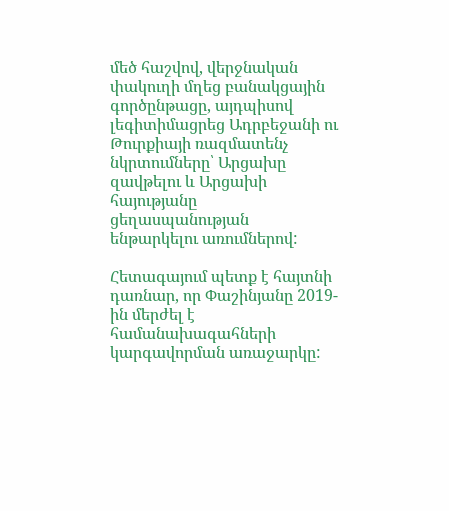մեծ հաշվով, վերջնական փակուղի մղեց բանակցային գործընթացը, այդպիսով լեգիտիմացրեց Ադրբեջանի ու Թուրքիայի ռազմատենչ նկրտումները՝ Արցախը զավթելու և Արցախի հայությանը ցեղասպանության ենթարկելու առումներով:

Հետագայում պետք է հայտնի դառնար, որ Փաշինյանը 2019-ին մերժել է համանախագահների կարգավորման առաջարկը: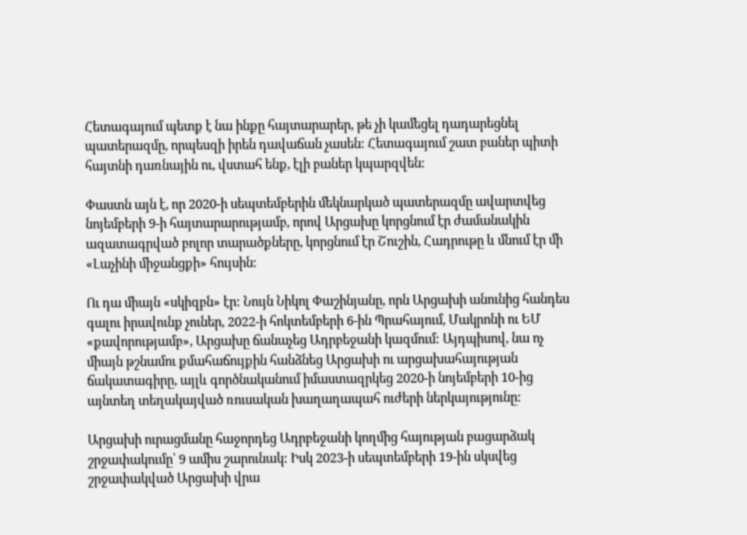Հետագայում պետք է նա ինքը հայտարարեր, թե չի կամեցել դադարեցնել պատերազմը, որպեսզի իրեն դավաճան չասեն: Հետագայում շատ բաներ պիտի հայտնի դառնային ու, վստահ ենք, էլի բաներ կպարզվեն:

Փաստն այն է, որ 2020-ի սեպտեմբերին մեկնարկած պատերազմը ավարտվեց նոյեմբերի 9-ի հայտարարությամբ, որով Արցախը կորցնում էր ժամանակին ազատագրված բոլոր տարածքները, կորցնում էր Շուշին, Հադրութը և մնում էր մի «Լաչինի միջանցքի» հույսին:

Ու դա միայն «սկիզբն» էր: Նույն Նիկոլ Փաշինյանը, որն Արցախի անունից հանդես գալու իրավունք չուներ, 2022-ի հոկտեմբերի 6-ին Պրահայում, Մակրոնի ու ԵՄ «քավորությամբ», Արցախը ճանաչեց Ադրբեջանի կազմում: Այդպիսով, նա ոչ միայն թշնամու քմահաճույքին հանձնեց Արցախի ու արցախահայության ճակատագիրը, այլև գործնականում իմաստազրկեց 2020-ի նոյեմբերի 10-ից այնտեղ տեղակայված ռուսական խաղաղապահ ուժերի ներկայությունը:

Արցախի ուրացմանը հաջորդեց Ադրբեջանի կողմից հայության բացարձակ շրջափակումը՝ 9 ամիս շարունակ: Իսկ 2023-ի սեպտեմբերի 19-ին սկսվեց շրջափակված Արցախի վրա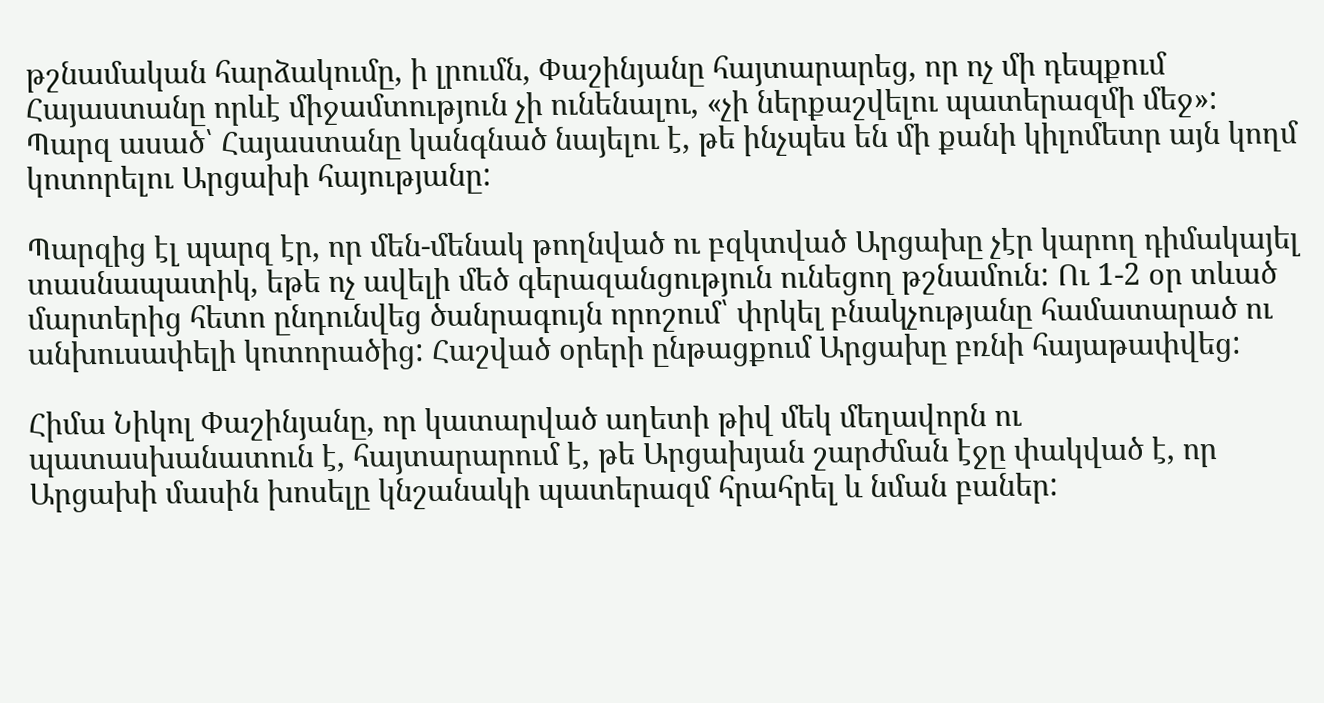թշնամական հարձակումը, ի լրումն, Փաշինյանը հայտարարեց, որ ոչ մի դեպքում Հայաստանը որևէ միջամտություն չի ունենալու, «չի ներքաշվելու պատերազմի մեջ»: Պարզ ասած՝ Հայաստանը կանգնած նայելու է, թե ինչպես են մի քանի կիլոմետր այն կողմ կոտորելու Արցախի հայությանը:

Պարզից էլ պարզ էր, որ մեն-մենակ թողնված ու բզկտված Արցախը չէր կարող դիմակայել տասնապատիկ, եթե ոչ ավելի մեծ գերազանցություն ունեցող թշնամուն: Ու 1-2 օր տևած մարտերից հետո ընդունվեց ծանրագույն որոշում՝ փրկել բնակչությանը համատարած ու անխուսափելի կոտորածից: Հաշված օրերի ընթացքում Արցախը բռնի հայաթափվեց:

Հիմա Նիկոլ Փաշինյանը, որ կատարված աղետի թիվ մեկ մեղավորն ու պատասխանատուն է, հայտարարում է, թե Արցախյան շարժման էջը փակված է, որ Արցախի մասին խոսելը կնշանակի պատերազմ հրահրել և նման բաներ: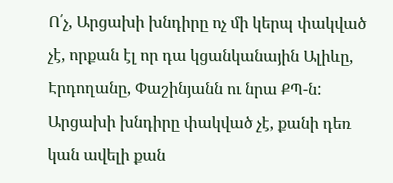Ո՛չ, Արցախի խնդիրը ոչ մի կերպ փակված չէ, որքան էլ որ դա կցանկանային Ալիևը, Էրդողանը, Փաշինյանն ու նրա ՔՊ-ն: Արցախի խնդիրը փակված չէ, քանի դեռ կան ավելի քան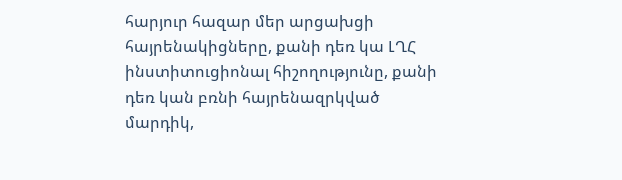հարյուր հազար մեր արցախցի հայրենակիցները, քանի դեռ կա ԼՂՀ ինստիտուցիոնալ հիշողությունը, քանի դեռ կան բռնի հայրենազրկված մարդիկ,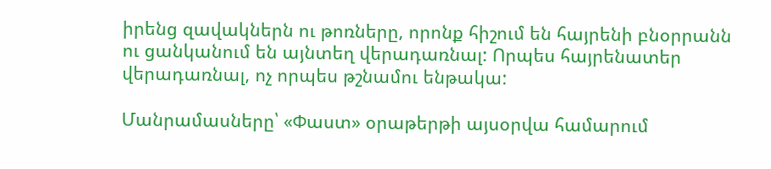իրենց զավակներն ու թոռները, որոնք հիշում են հայրենի բնօրրանն ու ցանկանում են այնտեղ վերադառնալ: Որպես հայրենատեր վերադառնալ, ոչ որպես թշնամու ենթակա:

Մանրամասները՝ «Փաստ» օրաթերթի այսօրվա համարում